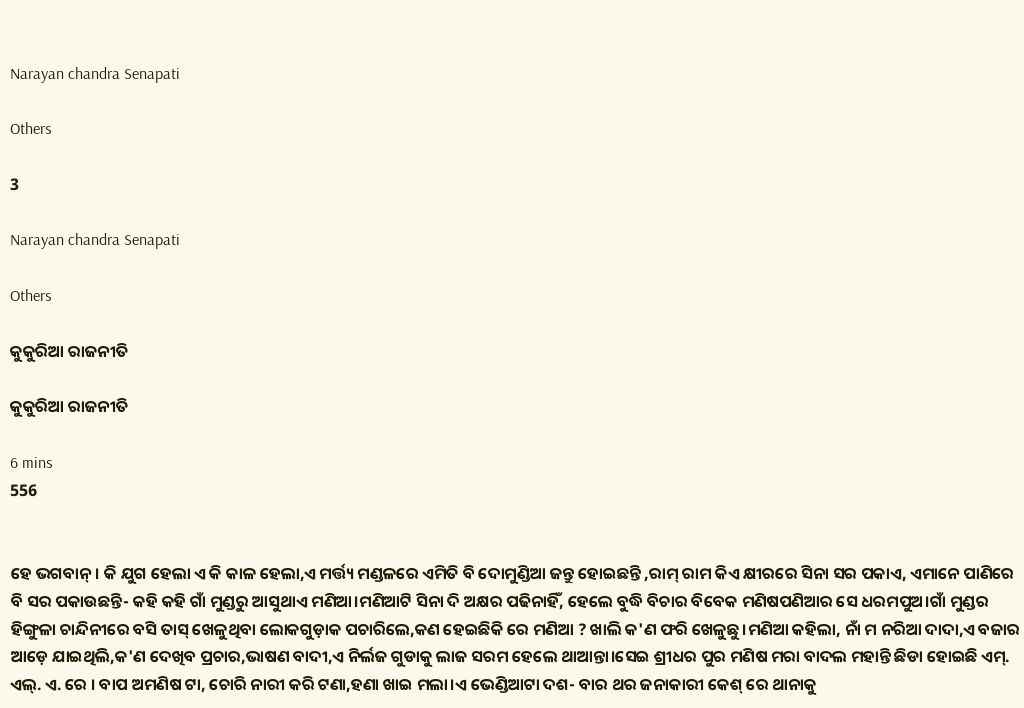Narayan chandra Senapati

Others

3

Narayan chandra Senapati

Others

କୁକୁରିଆ ରାଜନୀତି

କୁକୁରିଆ ରାଜନୀତି

6 mins
556


ହେ ଭଗବାନ୍। କି ଯୁଗ ହେଲା ଏ କି କାଳ ହେଲା,ଏ ମର୍ତ୍ତ୍ୟ ମଣ୍ଡଳରେ ଏମିତି ବି ଦୋମୁଣ୍ଡିଆ ଜନ୍ତୁ ହୋଇଛନ୍ତି ,ରାମ୍ ରାମ କିଏ କ୍ଷୀରରେ ସିନା ସର ପକାଏ, ଏମାନେ ପାଣିରେ ବି ସର ପକାଉଛନ୍ତି- କହି କହି ଗାଁ ମୁଣ୍ଡରୁ ଆସୁଥାଏ ମଣିଆ।ମଣିଆଟି ସିନା ଦି ଅକ୍ଷର ପଢିନାହିଁ, ହେଲେ ବୁଦ୍ଧି ବିଚାର ବିବେକ ମଣିଷପଣିଆର ସେ ଧରମପୁଅ।ଗାଁ ମୁଣ୍ଡର ହିଙ୍ଗୁଳା ଚାନ୍ଦିନୀରେ ବସି ତାସ୍ ଖେଳୁଥିବା ଲୋକଗୁଡ଼ାକ ପଚାରିଲେ,କଣ ହେଇଛିକି ରେ ମଣିଆ ? ଖାଲି କ'ଣ ଫରି ଖେଳୁଛୁ।ମଣିଆ କହିଲା, ନାଁ ମ ନରିଆ ଦାଦା,ଏ ବଜାର ଆଡ଼େ ଯାଇଥିଲି,କ'ଣ ଦେଖିବ ପ୍ରଚାର,ଭାଷଣ ବାଦୀ,ଏ ନିର୍ଲଜ ଗୁଡାକୁ ଲାଜ ସରମ ହେଲେ ଥାଆନ୍ତା।ସେଇ ଶ୍ରୀଧର ପୁର ମଣିଷ ମରା ବାଦଲ ମହାନ୍ତି ଛିଡା ହୋଇଛି ଏମ୍. ଏଲ୍. ଏ. ରେ । ବାପ ଅମଣିଷ ଟା, ଚୋରି ନାରୀ କରି ଟଣା,ହଣା ଖାଇ ମଲା।ଏ ଭେଣ୍ଡିଆଟା ଦଶ- ବାର ଥର ଜନାକାରୀ କେଶ୍ ରେ ଥାନାକୁ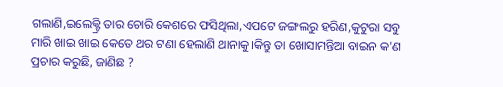ଗଲାଣି,ଇଲେକ୍ଟ୍ରି ତାର ଚୋରି କେଶରେ ଫସିଥିଲା,ଏପଟେ ଜଙ୍ଗଲରୁ ହରିଣ,କୁଟୁରା ସବୁ ମାରି ଖାଇ ଖାଇ କେତେ ଥର ଟଣା ହେଲାଣି ଥାନାକୁ।କିନ୍ତୁ ତା ଖୋସାମନ୍ତିଆ ବାଇନ କ'ଣ ପ୍ରଚାର କରୁଛି, ଜାଣିଛ ?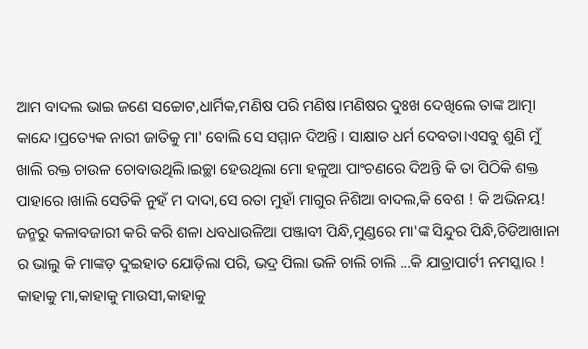ଆମ ବାଦଲ ଭାଇ ଜଣେ ସଚ୍ଚୋଟ,ଧାର୍ମିକ,ମଣିଷ ପରି ମଣିଷ।ମଣିଷର ଦୁଃଖ ଦେଖିଲେ ତାଙ୍କ ଆତ୍ମା କାନ୍ଦେ।ପ୍ରତ୍ୟେକ ନାରୀ ଜାତିକୁ ମା' ବୋଲି ସେ ସମ୍ମାନ ଦିଅନ୍ତି । ସାକ୍ଷାତ ଧର୍ମ ଦେବତା।ଏସବୁ ଶୁଣି ମୁଁ ଖାଲି ରକ୍ତ ଚାଉଳ ଚୋବାଉଥିଲି।ଇଚ୍ଛା ହେଉଥିଲା ମୋ ହଳୁଆ ପାଂଚଣରେ ଦିଅନ୍ତି କି ତା ପିଠିକି ଶକ୍ତ ପାହାରେ ।ଖାଲି ସେତିକି ନୁହଁ ମ ଦାଦା,ସେ ରତା ମୁହାଁ ମାଗୁର ନିଶିଆ ବାଦଲ,କି ବେଶ ! କି ଅଭିନୟ! ଜନ୍ମରୁ କଳାବଜାରୀ କରି କରି ଶଳା ଧବଧାଉଳିଆ ପଞ୍ଜାବୀ ପିନ୍ଧି,ମୁଣ୍ଡରେ ମା'ଙ୍କ ସିନ୍ଦୁର ପିନ୍ଧି,ଚିଡିଆଖାନା ର ଭାଲୁ କି ମାଙ୍କଡ଼ ଦୁଇହାତ ଯୋଡ଼ିଲା ପରି, ଭଦ୍ର ପିଲା ଭଳି ଚାଲି ଚାଲି ...କି ଯାତ୍ରାପାର୍ଟୀ ନମସ୍କାର ! କାହାକୁ ମା,କାହାକୁ ମାଉସୀ,କାହାକୁ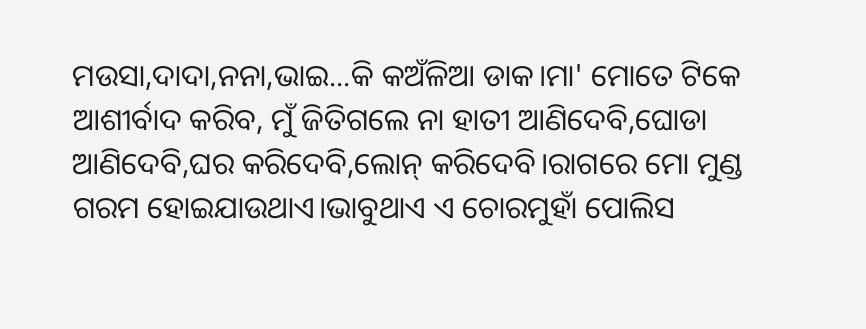ମଉସା,ଦାଦା,ନନା,ଭାଇ...କି କଅଁଳିଆ ଡାକ।ମା' ମୋତେ ଟିକେ ଆଶୀର୍ବାଦ କରିବ, ମୁଁ ଜିତିଗଲେ ନା ହାତୀ ଆଣିଦେବି,ଘୋଡା ଆଣିଦେବି,ଘର କରିଦେବି,ଲୋନ୍ କରିଦେବି।ରାଗରେ ମୋ ମୁଣ୍ଡ ଗରମ ହୋଇଯାଉଥାଏ।ଭାବୁଥାଏ ଏ ଚୋରମୁହାଁ ପୋଲିସ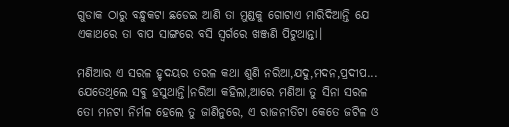ଗୁଡାକ ଠାରୁ ବନ୍ଧୁକଟା ଛଡେଇ ଆଣି ତା ମୁଣ୍ଡକୁ ଗୋଟାଏ ମାରିଦିଆନ୍ତି ଯେ ଏକାଥରେ ତା ବାପ ସାଙ୍ଗରେ ବସି ସ୍ଵର୍ଗରେ ଖଞ୍ଜଣି ପିଟୁଥାନ୍ତା।

ମଣିଆର ଏ ସରଳ ହୃଦୟର ତରଳ କଥା ଶୁଣି ନରିଆ,ଯଦୁ,ମଦନ,ପ୍ରଦୀପ... ଯେତେଥିଲେ ସଵୁ ହସୁଥାନ୍ତି।ନରିଆ କହିଲା,ଆରେ ମଣିଆ ତୁ ସିନା ସରଳ ତୋ ମନଟା ନିର୍ମଳ ହେଲେ ତୁ ଜାଣିନୁରେ, ଏ ରାଜନୀତିଟା କେତେ ଜଟିଳ ଓ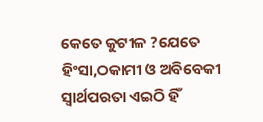କେତେ କୁଟୀଳ ?ଯେତେ ହିଂସା,ଠକାମୀ ଓ ଅବିବେକୀ ସ୍ୱାର୍ଥପରତା ଏଇଠି ହିଁ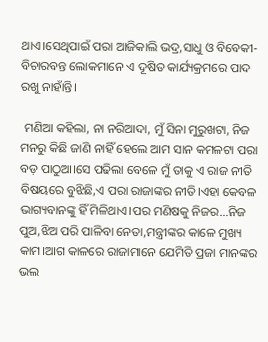ଥାଏ।ସେଥିପାଇଁ ପରା ଆଜିକାଲି ଭଦ୍ର,ସାଧୁ ଓ ବିବେକୀ-ବିଚାରବନ୍ତ ଲୋକମାନେ ଏ ଦୂଷିତ କାର୍ଯ୍ୟକ୍ରମରେ ପାଦ ରଖୁ ନାହାଁନ୍ତି।

 ମଣିଆ କହିଲା, ନା ନରିଆଦା, ମୁଁ ସିନା ମୁରୁଖଟା, ନିଜ ମନରୁ କିଛି ଜାଣି ନାହିଁ ହେଲେ ଆମ ସାନ କମଳଟା ପରା ବଡ଼ ପାଠୁଆ।ସେ ପଢିଲା ବେଳେ ମୁଁ ତାକୁ ଏ ରାଜ ନୀତି ବିଷୟରେ ବୁଝିଛି,ଏ ପରା ରାଜାଙ୍କର ନୀତି।ଏହା କେବଳ ଭାଗ୍ୟବାନଙ୍କୁ ହିଁ ମିଳିଥାଏ।ପର ମଣିଷକୁ ନିଜର...ନିଜ ପୁଅ,ଝିଅ ପରି ପାଳିବା ନେତା,ମନ୍ତ୍ରୀଙ୍କର କାଳେ ମୁଖ୍ୟ କାମ।ଆଗ କାଳରେ ରାଜାମାନେ ଯେମିତି ପ୍ରଜା ମାନଙ୍କର ଭଲ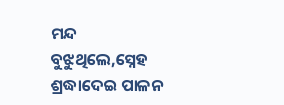ମନ୍ଦ ବୁଝୁଥିଲେ,ସ୍ନେହ ଶ୍ରଦ୍ଧାଦେଇ ପାଳନ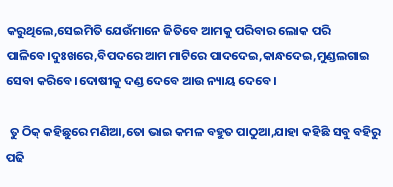କରୁଥିଲେ,ସେଇମିତି ଯେଉଁମାନେ ଜିତିବେ ଆମକୁ ପରିବାର ଲୋକ ପରି ପାଳିବେ।ଦୁଃଖରେ,ବିପଦରେ ଆମ ମାଟିରେ ପାଦଦେଇ,କାନ୍ଧଦେଇ,ମୁଣ୍ଡଲଗାଇ ସେବା କରିବେ।ଦୋଷୀକୁ ଦଣ୍ଡ ଦେବେ ଆଉ ନ୍ୟାୟ ଦେବେ।

 ତୁ ଠିକ୍ କହିଛୁରେ ମଣିଆ,ତୋ ଭାଇ କମଳ ବହୁତ ପାଠୁଆ,ଯାହା କହିଛି ସବୁ ବହିରୁ ପଢି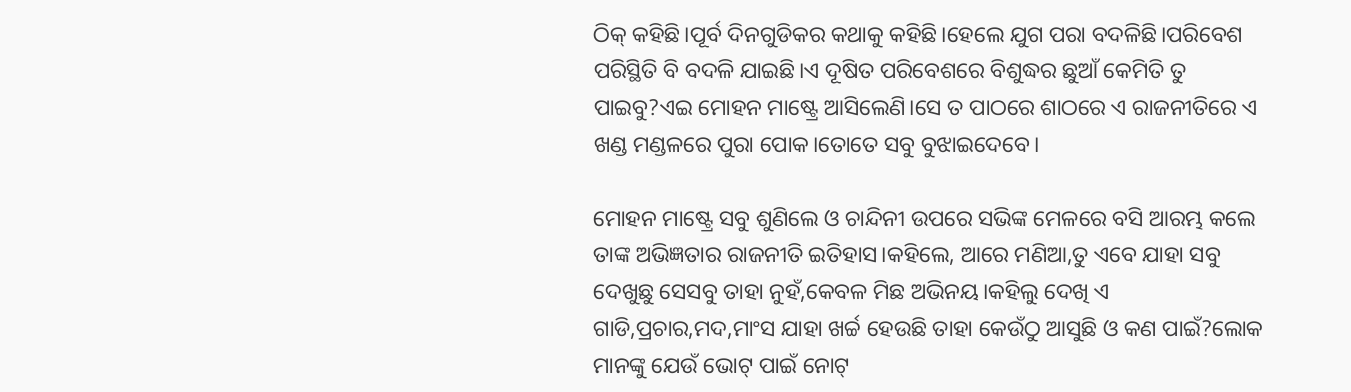ଠିକ୍ କହିଛି।ପୂର୍ବ ଦିନଗୁଡିକର କଥାକୁ କହିଛି।ହେଲେ ଯୁଗ ପରା ବଦଳିଛି।ପରିବେଶ ପରିସ୍ଥିତି ବି ବଦଳି ଯାଇଛି।ଏ ଦୂଷିତ ପରିବେଶରେ ବିଶୁଦ୍ଧର ଛୁଆଁ କେମିତି ତୁ ପାଇବୁ?ଏଇ ମୋହନ ମାଷ୍ଟ୍ରେ ଆସିଲେଣି।ସେ ତ ପାଠରେ ଶାଠରେ ଏ ରାଜନୀତିରେ ଏ ଖଣ୍ଡ ମଣ୍ଡଳରେ ପୁରା ପୋକ।ତୋତେ ସବୁ ବୁଝାଇଦେବେ।

ମୋହନ ମାଷ୍ଟ୍ରେ ସବୁ ଶୁଣିଲେ ଓ ଚାନ୍ଦିନୀ ଉପରେ ସଭିଙ୍କ ମେଳରେ ବସି ଆରମ୍ଭ କଲେ ତାଙ୍କ ଅଭିଜ୍ଞତାର ରାଜନୀତି ଇତିହାସ।କହିଲେ, ଆରେ ମଣିଆ,ତୁ ଏବେ ଯାହା ସବୁ ଦେଖୁଛୁ ସେସବୁ ତାହା ନୁହଁ,କେବଳ ମିଛ ଅଭିନୟ।କହିଲୁ ଦେଖି ଏ ଗାଡି,ପ୍ରଚାର,ମଦ,ମାଂସ ଯାହା ଖର୍ଚ୍ଚ ହେଉଛି ତାହା କେଉଁଠୁ ଆସୁଛି ଓ କଣ ପାଇଁ?ଲୋକ ମାନଙ୍କୁ ଯେଉଁ ଭୋଟ୍ ପାଇଁ ନୋଟ୍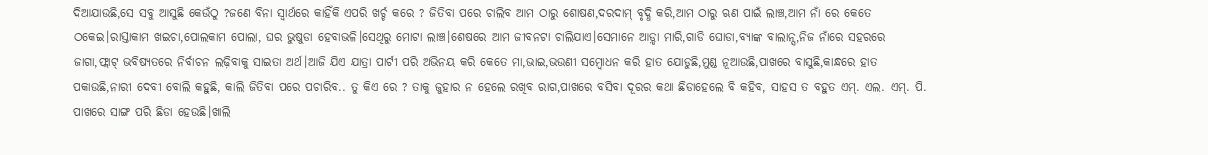ଦିଆଯାଉଛି,ସେ ସବୁ ଆସୁଛି କେଉଁଠୁ ?ଜଣେ ବିନା ସ୍ୱାର୍ଥରେ କାହିଁକି ଏପରି ଖର୍ଚ୍ଚ କରେ ? ଜିତିବା ପରେ ଚାଲିବ ଆମ ଠାରୁ ଶୋଷଣ,ଦରଦାମ୍ ବୃଦ୍ଧି କରି,ଆମ ଠାରୁ ଋଣ ପାଇଁ ଲାଞ୍ଚ,ଆମ ନାଁ ରେ କେତେ ଠକେଇ।ରାସ୍ତାକାମ ଖଇଚା,ପୋଲକାମ ପୋଲା, ଘର ଭୁଷୁଡା ହେବାଭଳି।ସେଥିରୁ ମୋଟା ଲାଞ୍ଚ।ଶେଷରେ ଆମ ଜୀବନଟା ଚାଲିଯାଏ।ସେମାନେ ଆଡ଼୍ଡା ମାରି,ଗାଡି ଘୋଡା,ବ୍ୟାଙ୍କ ବାଲାନ୍ସ,ନିଜ ନାଁରେ ସହରରେ ଜାଗା,ଫ୍ଲାଟ୍ ଭବିଷ୍ୟତରେ ନିର୍ବାଚନ ଲଢ଼ିବାକୁ ସାଇତା ଅର୍ଥ।ଆଜି ଯିଏ ଯାତ୍ରା ପାର୍ଟୀ ପରି ଅଭିନୟ କରି କେତେ ମା,ଭାଇ,ଭଉଣୀ ସମ୍ବୋଧନ କରି ହାତ ଯୋଡୁଛି,ମୁଣ୍ଡ ନୂଆଉଛି,ପାଖରେ ବାସୁଛି,କାନ୍ଧରେ ହାତ ପକାଉଛି,ନାରୀ ଦେବୀ ବୋଲି କହୁଛି, କାଲି ଜିତିବା ପରେ ପଚାରିବ.. ତୁ କିଏ ରେ ? ତାକୁ ଜୁହାର ନ ହେଲେ ରଖିବ ରାଗ,ପାଖରେ ବସିବା ଦୂରର କଥା ଛିଡାହେଲେ ବି କହିବ, ସାହସ ତ ବହୁତ ଏମ୍. ଏଲ. ଏମ୍. ପି. ପାଖରେ ସାଙ୍ଗ ପରି ଛିଡା ହେଉଛି।ଖାଲି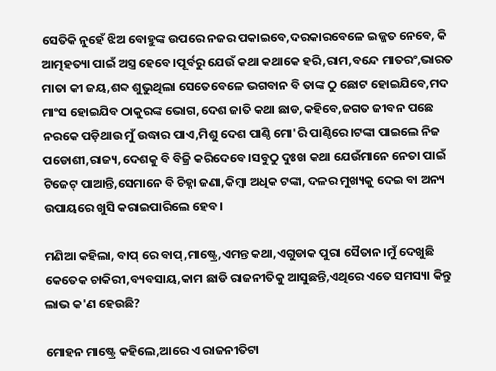ସେତିକି ନୁହେଁ ଝିଅ ବୋହୁଙ୍କ ଉପରେ ନଜର ପକାଇବେ,ଦରକାରବେଳେ ଇଜ୍ଜତ ନେବେ, କି ଆତ୍ମହତ୍ୟା ପାଇଁ ଅସ୍ତ୍ର ହେବେ।ପୂର୍ବରୁ ଯେଉଁ କଥା କଥାକେ ହରି,ରାମ,ବନ୍ଦେ ମାତରଂ,ଭାରତ ମାତା କୀ ଜୟ,ଶବ୍ଦ ଶୁଭୁଥିଲା ସେତେବେଳେ ଭଗବାନ ବି ତାଙ୍କ ଠୁ ଛୋଟ ହୋଇଯିବେ,ମଦ ମାଂସ ହୋଇଯିବ ଠାକୁରଙ୍କ ଭୋଗ,ଦେଶ ଜାତି କଥା ଛାଡ,କହିବେ,ଜଗତ ଜୀବନ ପଛେ ନରକେ ପଡ଼ିଥାଉ ମୁଁ ଉଦ୍ଧାର ପାଏ,ମିଶୁ ଦେଶ ପାଣ୍ଠି ମୋ'ରି ପାଣ୍ଠିରେ।ଟଙ୍କା ପାଇଲେ ନିଜ ପଡୋଶୀ,ରାଜ୍ୟ,ଦେଶକୁ ବି ବିଜ୍ରି କରିଦେବେ।ସବୁଠୁ ଦୁଃଖ କଥା ଯେଉଁମାନେ ନେତା ପାଇଁ ଟିଜେଟ୍ ପାଆନ୍ତି,ସେମାନେ ବି ଚିହ୍ନା ଜଣା,କିମ୍ବା ଅଧିକ ଟଙ୍କା, ଦଳର ମୁଖ୍ୟକୁ ଦେଇ ବା ଅନ୍ୟ ଉପାୟରେ ଖୁସି କରାଇପାରିଲେ ହେବ।

ମଣିଆ କହିଲା, ବାପ୍ ରେ ବାପ୍,ମାଷ୍ଟ୍ରେ,ଏମନ୍ତ କଥା,ଏଗୁଡାକ ପୁରା ସୈତାନ।ମୁଁ ଦେଖୁଛି କେତେକ ଚାକିରୀ,ବ୍ୟବସାୟ,କାମ ଛାଡି ରାଜନୀତିକୁ ଆସୁଛନ୍ତି,ଏଥିରେ ଏତେ ସମସ୍ୟା କିନ୍ତୁ ଲାଭ କ'ଣ ହେଉଛି?

ମୋହନ ମାଷ୍ଟ୍ରେ କହିଲେ,ଆରେ ଏ ରାଜନୀତିଟା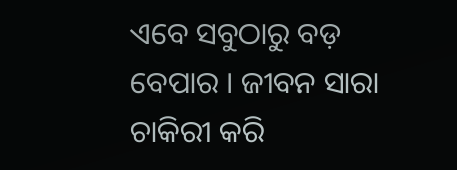ଏବେ ସବୁଠାରୁ ବଡ଼ ବେପାର । ଜୀବନ ସାରା ଚାକିରୀ କରି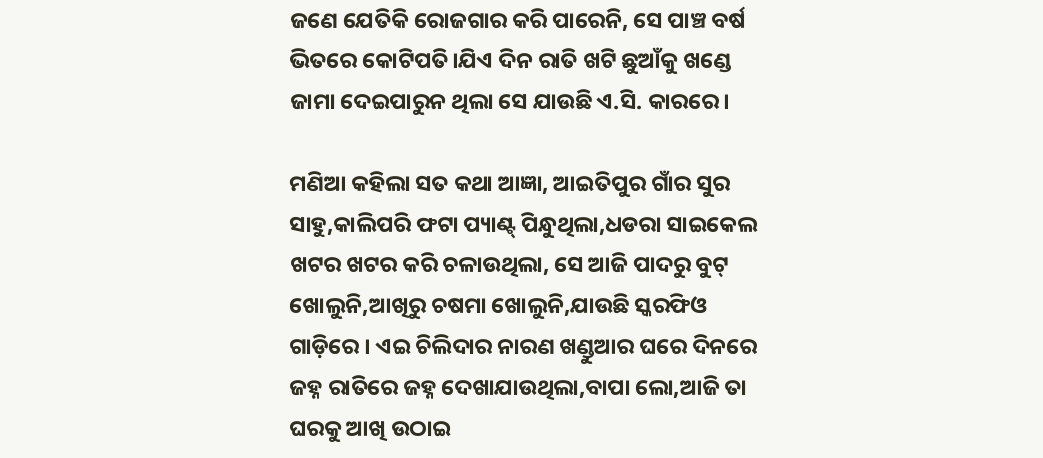ଜଣେ ଯେତିକି ରୋଜଗାର କରି ପାରେନି, ସେ ପାଞ୍ଚ ବର୍ଷ ଭିତରେ କୋଟିପତି।ଯିଏ ଦିନ ରାତି ଖଟି ଛୁଆଁକୁ ଖଣ୍ଡେ ଜାମା ଦେଇପାରୁନ ଥିଲା ସେ ଯାଉଛି ଏ.ସି. କାରରେ।

ମଣିଆ କହିଲା ସତ କଥା ଆଜ୍ଞା, ଆଇତିପୁର ଗାଁର ସୁର ସାହୁ,କାଲିପରି ଫଟା ପ୍ୟାଣ୍ଟ୍ ପିନ୍ଧୁଥିଲା,ଧଡରା ସାଇକେଲ ଖଟର ଖଟର କରି ଚଳାଉଥିଲା, ସେ ଆଜି ପାଦରୁ ବୁଟ୍ ଖୋଲୁନି,ଆଖିରୁ ଚଷମା ଖୋଲୁନି,ଯାଉଛି ସ୍କରଫିଓ ଗାଡ଼ିରେ । ଏଇ ଚିଲିଦାର ନାରଣ ଖଣ୍ଡୁଆର ଘରେ ଦିନରେ ଜହ୍ନ ରାତିରେ ଜହ୍ନ ଦେଖାଯାଉଥିଲା,ବାପା ଲୋ,ଆଜି ତା ଘରକୁ ଆଖି ଉଠାଇ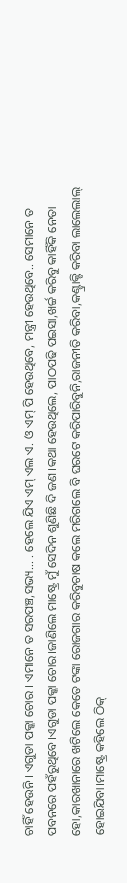ଚାହିଁ ହେଉନି । ଏଗୁଡା ପକ୍କା ଚୋର । ଏମାନେ ତ ସରପଞ୍ଚ,ସଭ୍ୟ... . ହେଲେ ଯିଏ ଏମ୍ ଏଲ ଏ. ଓ ଏମ୍ ପି ହେଉଥିବେ, ମନ୍ତ୍ରୀ ହେଉଥିବେ.. ସେମାନେ ତ ପବନରେ ପହଁରୁଥିବେ।ଏଗୁଡା ପକ୍କା ଚୋର।ଜାଣିଲେ ମାଷ୍ଟ୍ରେ ମୁଁ ସେଦିନ ଶୁଣିଛି ଦି ଜଣ।କଥା ହେଉଥିଲେ, ପାଠପଢି ପଇସା,ଖର୍ଚ୍ଚ କରିବୁ କାହିଁକି ନେତା ହୋ,କାରଖାନାରେ ଖଟିଲେ କେତେ ଟଙ୍କା ରୋଜଗାର କରିବୁଚାଷ କଲେ ମରିଗଲେ ବି ଘରଟେ କରିପାରିବୁନି,ରାଜନୀତି କରିବା,କଣ୍ଟ୍ରାକ୍ଟି କରିବା ଲାଲେଲାଲ୍ ହୋଇଯିବା।ମାଷ୍ଟ୍ରେ କହିଲେ ଠିକ୍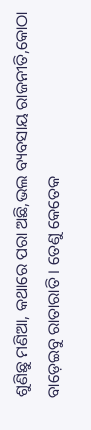ଶୁଣିଛୁ ମଣିଆ, କଥାରେ ପରା ଅଛି,ଭଲ ବ୍ୟବସାୟ ରାଜନୀତି,କୋଠା ବାଡ଼େଇବୁ ରାତାରାତି । ତେଣୁ କେତେକ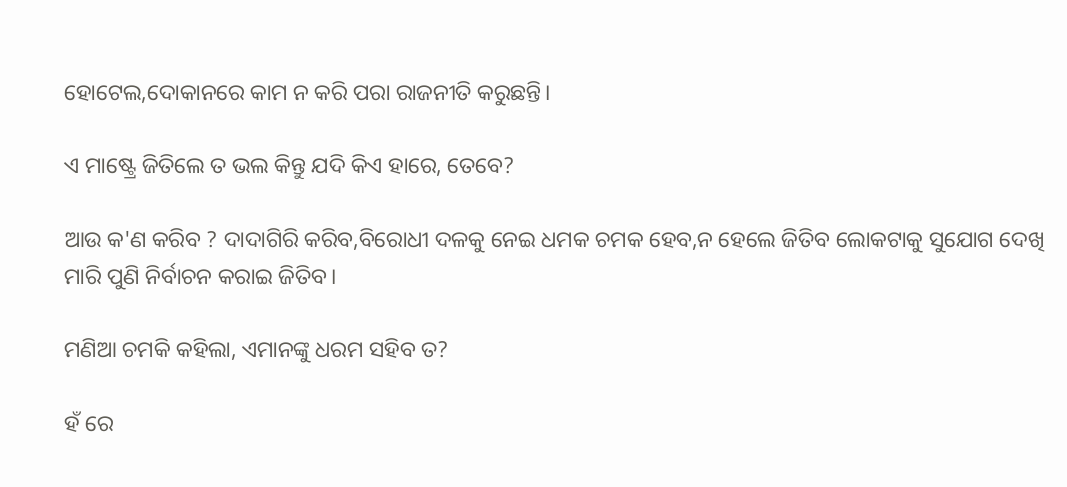ହୋଟେଲ,ଦୋକାନରେ କାମ ନ କରି ପରା ରାଜନୀତି କରୁଛନ୍ତି।

ଏ ମାଷ୍ଟ୍ରେ ଜିତିଲେ ତ ଭଲ କିନ୍ତୁ ଯଦି କିଏ ହାରେ, ତେବେ?

ଆଉ କ'ଣ କରିବ ? ଦାଦାଗିରି କରିବ,ବିରୋଧୀ ଦଳକୁ ନେଇ ଧମକ ଚମକ ହେବ,ନ ହେଲେ ଜିତିବ ଲୋକଟାକୁ ସୁଯୋଗ ଦେଖି ମାରି ପୁଣି ନିର୍ବାଚନ କରାଇ ଜିତିବ।

ମଣିଆ ଚମକି କହିଲା, ଏମାନଙ୍କୁ ଧରମ ସହିବ ତ?

ହଁ ରେ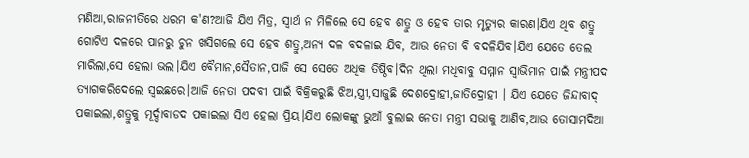ମଣିଆ,ରାଜନୀତିରେ ଧରମ କ'ଣ?ଆଜି ଯିଏ ମିତ୍ର, ସ୍ୱାର୍ଥ ନ ମିଳିଲେ ସେ ହେବ ଶତ୍ରୁ ଓ ହେବ ତାର ମୃତ୍ୟୁର କାରଣ।ଯିଏ ଥିବ ଶତ୍ରୁ ଗୋଟିଏ ଦଳରେ ପାନରୁ ଚୁନ ଖସିଗଲେ ସେ ହେବ ଶତ୍ରୁ,ଅନ୍ୟ ଦଳ ବଦଳାଇ ଯିବ, ଆଉ ନେତା ବି ବଦଳିଯିବ।ଯିଏ ଯେତେ ତେଲ ମାରିଲା,ସେ ହେଲା ଭଲ।ଯିଏ ବୈମାନ,ସୈତାନ,ପାଜି ସେ ସେତେ ଅଧିକ ତିଷ୍ଠିବ।ଦିନ ଥିଲା ମଧିବାବୁ ସମ୍ମାନ ସ୍ୱାଭିମାନ ପାଇଁ ମନ୍ତ୍ରୀପଦ ତ୍ୟାଗକରିଦେଲେ ସ୍ୱଇଛରେ।ଆଜି ନେତା ପଦବୀ ପାଇଁ ବିକ୍ରିକରୁଛି ଝିଅ,ସ୍ତ୍ରୀ,ସାଜୁଛି ଦେଶଦ୍ରୋହୀ,ଜାତିଦ୍ରୋହୀ । ଯିଏ ଯେତେ ଜିନ୍ଦାବାଦ୍ ପକାଇଲା,ଶତ୍ରୁକୁ ମୂର୍ଦ୍ଦାବାଡଦ ପକାଇଲା ସିଏ ହେଲା ପ୍ରିୟ।ଯିଏ ଲୋକଙ୍କୁ ଭୁଆଁ ବୁଲାଇ ନେତା ମନ୍ତ୍ରୀ ସଭାକୁ ଆଣିବ,ଆଉ ତୋସାମଦିଆ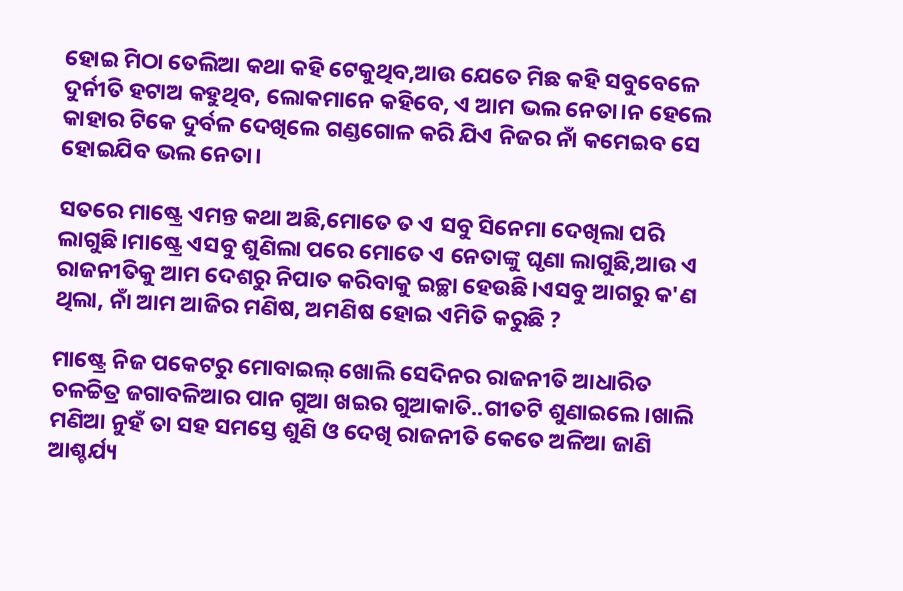ହୋଇ ମିଠା ତେଲିଆ କଥା କହି ଟେକୁଥିବ,ଆଉ ଯେତେ ମିଛ କହି ସବୁବେଳେ ଦୁର୍ନୀତି ହଟାଅ କହୁଥିବ, ଲୋକମାନେ କହିବେ, ଏ ଆମ ଭଲ ନେତା।ନ ହେଲେ କାହାର ଟିକେ ଦୁର୍ବଳ ଦେଖିଲେ ଗଣ୍ଡଗୋଳ କରି ଯିଏ ନିଜର ନାଁ କମେଇବ ସେ ହୋଇଯିବ ଭଲ ନେତା।

ସତରେ ମାଷ୍ଟ୍ରେ ଏମନ୍ତ କଥା ଅଛି,ମୋତେ ତ ଏ ସବୁ ସିନେମା ଦେଖିଲା ପରି ଲାଗୁଛି।ମାଷ୍ଟ୍ରେ ଏସବୁ ଶୁଣିଲା ପରେ ମୋତେ ଏ ନେତାଙ୍କୁ ଘୃଣା ଲାଗୁଛି,ଆଉ ଏ ରାଜନୀତିକୁ ଆମ ଦେଶରୁ ନିପାତ କରିବାକୁ ଇଚ୍ଛା ହେଉଛି।ଏସବୁ ଆଗରୁ କ'ଣ ଥିଲା, ନାଁ ଆମ ଆଜିର ମଣିଷ, ଅମଣିଷ ହୋଇ ଏମିତି କରୁଛି ?

ମାଷ୍ଟ୍ରେ ନିଜ ପକେଟରୁ ମୋବାଇଲ୍ ଖୋଲି ସେଦିନର ରାଜନୀତି ଆଧାରିତ ଚଳଚ୍ଚିତ୍ର ଜଗାବଳିଆର ପାନ ଗୁଆ ଖଇର ଗୁଆକାତି..ଗୀତଟି ଶୁଣାଇଲେ।ଖାଲି ମଣିଆ ନୁହଁ ତା ସହ ସମସ୍ତେ ଶୁଣି ଓ ଦେଖି ରାଜନୀତି କେତେ ଅଳିଆ ଜାଣି ଆଶ୍ଚର୍ଯ୍ୟ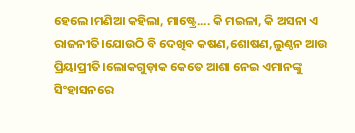ହେଲେ।ମଣିଆ କହିଲା, ମାଷ୍ଟ୍ରେ.... କି ମଇଳା, କି ଅସନା ଏ ରାଜନୀତି।ଯୋଉଠି ବି ଦେଖିବ କଷଣ,ଶୋଷଣ,ଲୁଣ୍ଠନ ଆଉ ପ୍ରିୟାପ୍ରୀତି।ଲୋକଗୁଡ଼ାକ କେତେ ଆଶା ନେଇ ଏମାନଙ୍କୁ ସିଂହାସନରେ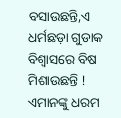ବସାଉଛନ୍ତି,ଏ ଧର୍ମଛଡ଼ା ଗୁଡାକ ବିଶ୍ୱାସରେ ବିଷ ମିଶାଉଛନ୍ତି ! ଏମାନଙ୍କୁ ଧରମ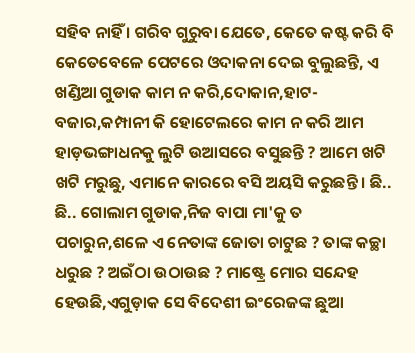ସହିବ ନାହିଁ । ଗରିବ ଗୁରୁବା ଯେତେ, କେତେ କଷ୍ଟ କରି ବି କେତେବେଳେ ପେଟରେ ଓଦାକନା ଦେଇ ବୁଲୁଛନ୍ତି, ଏ ଖଣ୍ଡିଆ ଗୁଡାକ କାମ ନ କରି,ଦୋକାନ,ହାଟ-ବଜାର,କମ୍ପାନୀ କି ହୋଟେଲରେ କାମ ନ କରି ଆମ ହାଡ଼ଭଙ୍ଗାଧନକୁ ଲୁଟି ଉଆସରେ ବସୁଛନ୍ତି ? ଆମେ ଖଟି ଖଟି ମରୁଛୁ, ଏମାନେ କାରରେ ବସି ଅୟସି କରୁଛନ୍ତି । ଛି.. ଛି.. ଗୋଲାମ ଗୁଡାକ,ନିଜ ବାପା ମା'କୁ ତ ପଚାରୁନ,ଶଳେ ଏ ନେତାଙ୍କ ଜୋତା ଚାଟୁଛ ? ତାଙ୍କ କଚ୍ଛା ଧରୁଛ ? ଅଇଁଠା ଉଠାଉଛ ? ମାଷ୍ଟ୍ରେ ମୋର ସନ୍ଦେହ ହେଉଛି,ଏଗୁଡ଼ାକ ସେ ବିଦେଶୀ ଇଂରେଜଙ୍କ ଛୁଆ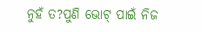ନୁହଁ ତ?ପୁଣି ଭୋଟ୍ ପାଇଁ ନିଜ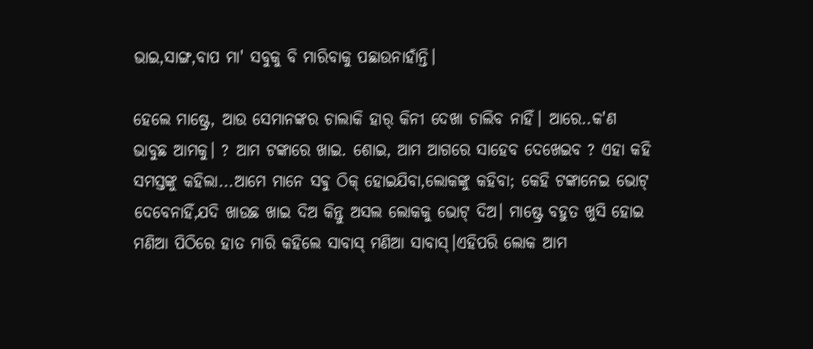ଭାଇ,ସାଙ୍ଗ,ବାପ ମା' ସବୁକୁ ବି ମାରିବାକୁ ପଛାଉନାହାଁନ୍ତି।

ହେଲେ ମାଷ୍ଟ୍ରେ, ଆଉ ସେମାନଙ୍କର ଚାଲାକି ହାର୍ କିନୀ ଦେଖା ଚାଲିବ ନାହିଁ। ଆରେ..କ'ଣ ଭାବୁଛ ଆମକୁ। ? ଆମ ଟଙ୍କାରେ ଖାଇ. ଶୋଇ, ଆମ ଆଗରେ ସାହେବ ଦେଖେଇବ ? ଏହା କହି ସମସ୍ତଙ୍କୁ କହିଲା...ଆମେ ମାନେ ସଵୁ ଠିକ୍ ହୋଇଯିବା,ଲୋକଙ୍କୁ କହିବା; କେହି ଟଙ୍କାନେଇ ଭୋଟ୍ ଦେବେନାହିଁ,ଯଦି ଖାଉଛ ଖାଇ ଦିଅ କିନ୍ତୁ ଅସଲ ଲୋକକୁ ଭୋଟ୍ ଦିଅ। ମାଷ୍ଟ୍ରେ ବହୁତ ଖୁସି ହୋଇ ମଣିଆ ପିଠିରେ ହାତ ମାରି କହିଲେ ସାବାସ୍ ମଣିଆ ସାବାସ୍।ଏହିପରି ଲୋକ ଆମ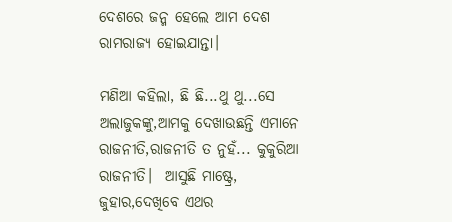ଦେଶରେ ଜନ୍ମ ହେଲେ ଆମ ଦେଶ ରାମରାଜ୍ୟ ହୋଇଯାନ୍ତା।

ମଣିଆ କହିଲା, ଛି ଛି...ଥୁ ଥୁ...ସେ ଅଲାଜୁକଙ୍କୁ,ଆମକୁ ଦେଖାଉଛନ୍ତି ଏମାନେ ରାଜନୀତି,ରାଜନୀତି ତ ନୁହଁ... କୁକୁରିଆ ରାଜନୀତି।  ଆସୁଛି ମାଷ୍ଟ୍ରେ, ଜୁହାର,ଦେଖିବେ ଏଥର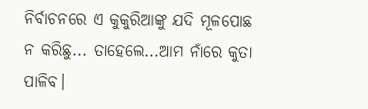ନିର୍ବାଚନରେ ଏ କୁକୁରିଆଙ୍କୁ ଯଦି ମୂଳପୋଛ ନ କରିଛୁ... ତାହେଲେ...ଆମ ନାଁରେ କୁତା ପାଳିବ।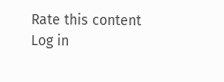Rate this content
Log in